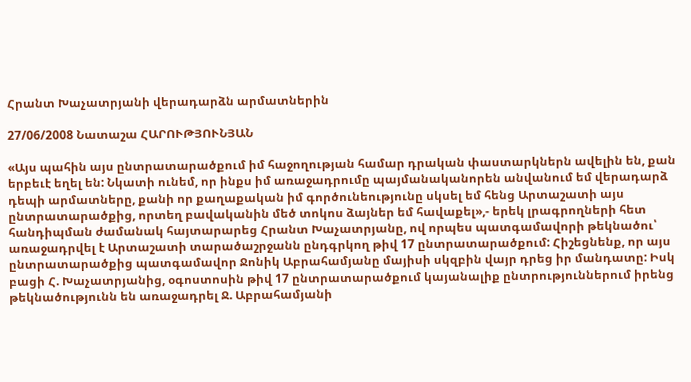Հրանտ Խաչատրյանի վերադարձն արմատներին

27/06/2008 Նատաշա ՀԱՐՈՒԹՅՈՒՆՅԱՆ

«Այս պահին այս ընտրատարածքում իմ հաջողության համար դրական փաստարկներն ավելին են, քան երբեւէ եղել են: Նկատի ունեմ, որ ինքս իմ առաջադրումը պայմանականորեն անվանում եմ վերադարձ դեպի արմատները, քանի որ քաղաքական իմ գործունեությունը սկսել եմ հենց Արտաշատի այս ընտրատարածքից, որտեղ բավականին մեծ տոկոս ձայներ եմ հավաքել»,- երեկ լրագրողների հետ հանդիպման ժամանակ հայտարարեց Հրանտ Խաչատրյանը, ով որպես պատգամավորի թեկնածու՝ առաջադրվել է Արտաշատի տարածաշրջանն ընդգրկող թիվ 17 ընտրատարածքում: Հիշեցնենք, որ այս ընտրատարածքից պատգամավոր Ջոնիկ Աբրահամյանը մայիսի սկզբին վայր դրեց իր մանդատը: Իսկ բացի Հ. Խաչատրյանից, օգոստոսին թիվ 17 ընտրատարածքում կայանալիք ընտրություններում իրենց թեկնածությունն են առաջադրել Ջ. Աբրահամյանի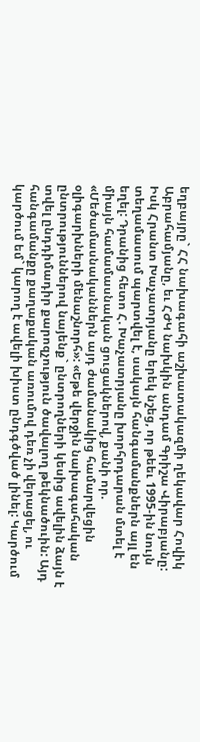եղբայրը` ՀՀ նախագահի աշխատակազմի ղեկավար Հովիկ Աբրահամյանը, եւ ՀԺԿ նախկին անդամ Գրիշա Վիրաբյանը: Իսկ Հրանտ Խաչատրյանը երեկ նշեց, որ թեեւ 1995-ին նույն տեղամասում պարտվել է, սակայն հանգամանքներն այլ են եղել: Դրանից հետո Հ. Խաչատրյանը խորհրդարան մտել է միայն համամասնական ցուցակներով, քանի որ. «Մեծամասնականներն այդ ժամանակից համարվեցին օլիգարխների մենաշնորհ»: «Եթե վերջին նախագահական ընտրություններով նայենք` ընտրողների կեսից ավելին ձայն է տվել ընդդիմադիր քարոզչություն ծավալող թեկնածուին: Այդ հանգամանքը քաղաքական առումով դեռ չի վերացել, ու կարծում եմ` կարող է ավելի խիստ ընդգծված լինել: Կարծում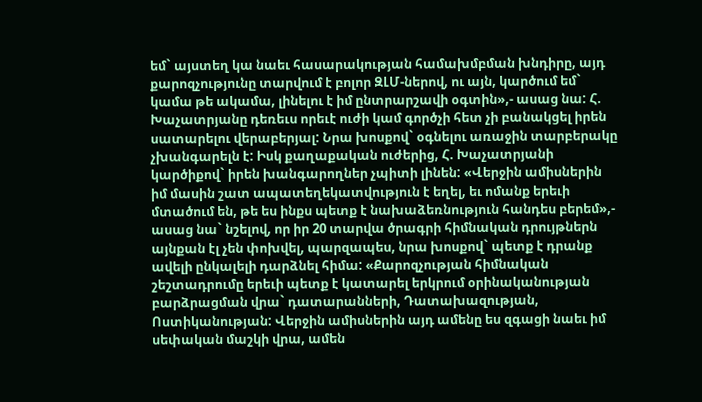եմ` այստեղ կա նաեւ հասարակության համախմբման խնդիրը, այդ քարոզչությունը տարվում է բոլոր ԶԼՄ-ներով, ու այն, կարծում եմ` կամա թե ակամա, լինելու է իմ ընտրարշավի օգտին»,- ասաց նա: Հ. Խաչատրյանը դեռեւս որեւէ ուժի կամ գործչի հետ չի բանակցել իրեն սատարելու վերաբերյալ: Նրա խոսքով` օգնելու առաջին տարբերակը չխանգարելն է: Իսկ քաղաքական ուժերից, Հ. Խաչատրյանի կարծիքով` իրեն խանգարողներ չպիտի լինեն: «Վերջին ամիսներին իմ մասին շատ ապատեղեկատվություն է եղել, եւ ոմանք երեւի մտածում են, թե ես ինքս պետք է նախաձեռնություն հանդես բերեմ»,- ասաց նա` նշելով, որ իր 20 տարվա ծրագրի հիմնական դրույթներն այնքան էլ չեն փոխվել, պարզապես, նրա խոսքով` պետք է դրանք ավելի ընկալելի դարձնել հիմա: «Քարոզչության հիմնական շեշտադրումը երեւի պետք է կատարել երկրում օրինականության բարձրացման վրա` դատարանների, Դատախազության, Ոստիկանության: Վերջին ամիսներին այդ ամենը ես զգացի նաեւ իմ սեփական մաշկի վրա, ամեն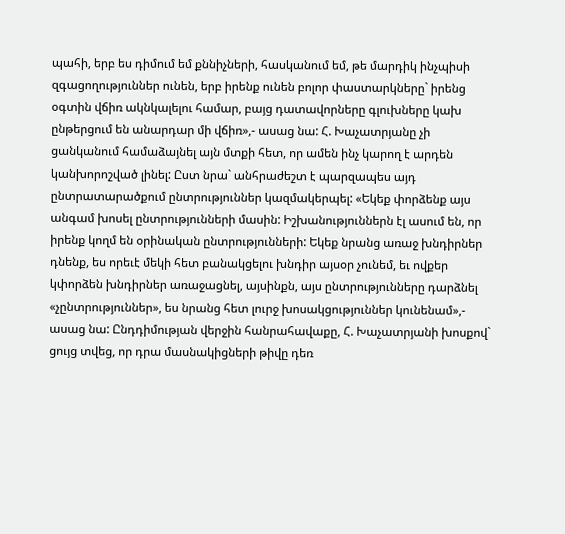պահի, երբ ես դիմում եմ քննիչների, հասկանում եմ, թե մարդիկ ինչպիսի զգացողություններ ունեն, երբ իրենք ունեն բոլոր փաստարկները` իրենց օգտին վճիռ ակնկալելու համար, բայց դատավորները գլուխները կախ ընթերցում են անարդար մի վճիռ»,- ասաց նա: Հ. Խաչատրյանը չի ցանկանում համաձայնել այն մտքի հետ, որ ամեն ինչ կարող է արդեն կանխորոշված լինել: Ըստ նրա` անհրաժեշտ է պարզապես այդ ընտրատարածքում ընտրություններ կազմակերպել: «Եկեք փորձենք այս անգամ խոսել ընտրությունների մասին: Իշխանություններն էլ ասում են, որ իրենք կողմ են օրինական ընտրությունների: Եկեք նրանց առաջ խնդիրներ դնենք, ես որեւէ մեկի հետ բանակցելու խնդիր այսօր չունեմ, եւ ովքեր կփորձեն խնդիրներ առաջացնել, այսինքն, այս ընտրությունները դարձնել «չընտրություններ», ես նրանց հետ լուրջ խոսակցություններ կունենամ»,- ասաց նա: Ընդդիմության վերջին հանրահավաքը, Հ. Խաչատրյանի խոսքով` ցույց տվեց, որ դրա մասնակիցների թիվը դեռ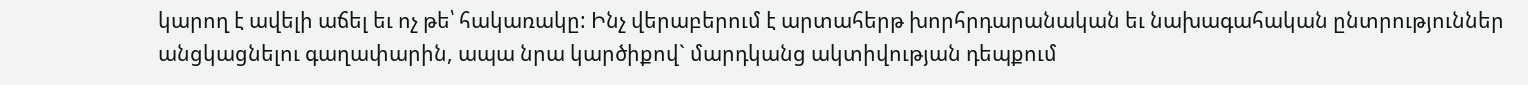կարող է ավելի աճել եւ ոչ թե՝ հակառակը: Ինչ վերաբերում է արտահերթ խորհրդարանական եւ նախագահական ընտրություններ անցկացնելու գաղափարին, ապա նրա կարծիքով` մարդկանց ակտիվության դեպքում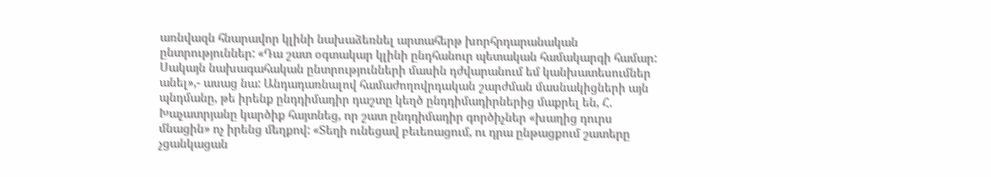առնվազն հնարավոր կլինի նախաձեռնել արտահերթ խորհրդարանական ընտրություններ: «Դա շատ օգտակար կլինի ընդհանուր պետական համակարգի համար: Սակայն նախագահական ընտրությունների մասին դժվարանում եմ կանխատեսումներ անել»,- ասաց նա: Անդադառնալով համաժողովրդական շարժման մասնակիցների այն պնդմանը, թե իրենք ընդդիմադիր դաշտը կեղծ ընդդիմադիրներից մաքրել են, Հ. Խաչատրյանը կարծիք հայտնեց, որ շատ ընդդիմադիր գործիչներ «խաղից դուրս մնացին» ոչ իրենց մեղքով: «Տեղի ունեցավ բեւեռացում, ու դրա ընթացքում շատերը չցանկացան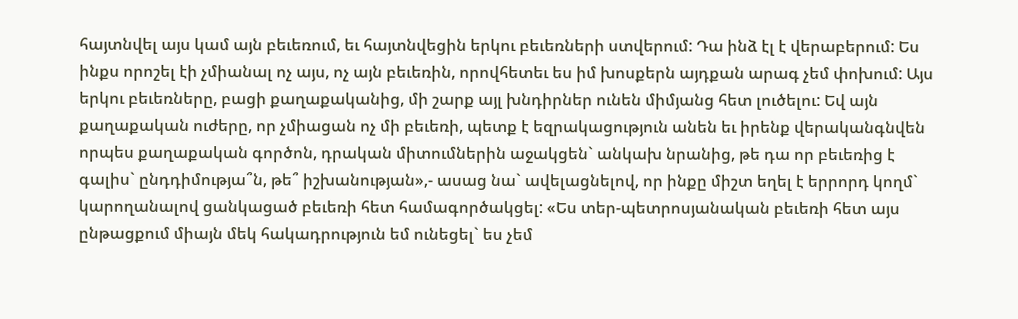հայտնվել այս կամ այն բեւեռում, եւ հայտնվեցին երկու բեւեռների ստվերում: Դա ինձ էլ է վերաբերում: Ես ինքս որոշել էի չմիանալ ոչ այս, ոչ այն բեւեռին, որովհետեւ ես իմ խոսքերն այդքան արագ չեմ փոխում: Այս երկու բեւեռները, բացի քաղաքականից, մի շարք այլ խնդիրներ ունեն միմյանց հետ լուծելու: Եվ այն քաղաքական ուժերը, որ չմիացան ոչ մի բեւեռի, պետք է եզրակացություն անեն եւ իրենք վերականգնվեն որպես քաղաքական գործոն, դրական միտումներին աջակցեն` անկախ նրանից, թե դա որ բեւեռից է գալիս` ընդդիմությա՞ն, թե՞ իշխանության»,- ասաց նա` ավելացնելով, որ ինքը միշտ եղել է երրորդ կողմ` կարողանալով ցանկացած բեւեռի հետ համագործակցել: «Ես տեր-պետրոսյանական բեւեռի հետ այս ընթացքում միայն մեկ հակադրություն եմ ունեցել` ես չեմ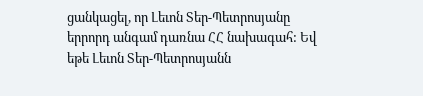ցանկացել, որ Լեւոն Տեր-Պետրոսյանը երրորդ անգամ դառնա ՀՀ նախագահ: Եվ եթե Լեւոն Տեր-Պետրոսյանն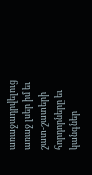առաջադրվելուց առաջ լսեր իմ եւ շատ-շատերի հորդորները եւ կանգներ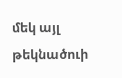մեկ այլ թեկնածուի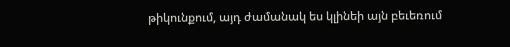թիկունքում, այդ ժամանակ ես կլինեի այն բեւեռում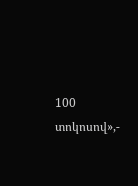100 տոկոսով»,-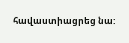հավաստիացրեց նա: